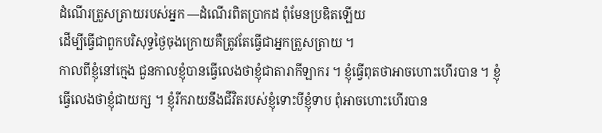ដំណើរត្រួសត្រាយរបស់អ្នក —ដំណើរពិតប្រាកដ ពុំមែនប្រឌិតឡើយ
ដើម្បីធ្វើជាពួកបរិសុទ្ធថ្ងៃចុងក្រោយគឺត្រូវតែធ្វើជាអ្នកត្រួសត្រាយ ។
កាលពីខ្ញុំនៅក្មេង ជួនកាលខ្ញុំបានធ្វើលេងថាខ្ញុំជាតារាកីឡាករ ។ ខ្ញុំធ្វើពុតថាអាចហោះហើរបាន ។ ខ្ញុំធ្វើលេងថាខ្ញុំជាយក្ស ។ ខ្ញុំរីករាយនឹងជីវិតរបស់ខ្ញុំទោះបីខ្ញុំទាប ពុំអាចហោះហើរបាន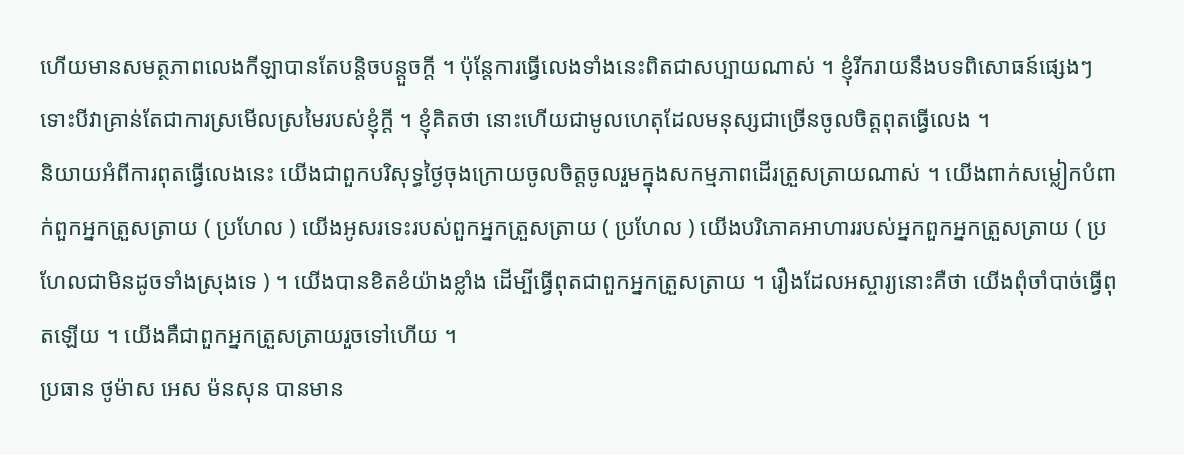ហើយមានសមត្ថភាពលេងកីឡាបានតែបន្តិចបន្តួចក្តី ។ ប៉ុន្តែការធ្វើលេងទាំងនេះពិតជាសប្បាយណាស់ ។ ខ្ញុំរីករាយនឹងបទពិសោធន៍ផ្សេងៗ ទោះបីវាគ្រាន់តែជាការស្រមើលស្រមៃរបស់ខ្ញុំក្តី ។ ខ្ញុំគិតថា នោះហើយជាមូលហេតុដែលមនុស្សជាច្រើនចូលចិត្តពុតធ្វើលេង ។
និយាយអំពីការពុតធ្វើលេងនេះ យើងជាពួកបរិសុទ្ធថ្ងៃចុងក្រោយចូលចិត្តចូលរួមក្នុងសកម្មភាពដើរត្រួសត្រាយណាស់ ។ យើងពាក់សម្លៀកបំពាក់ពួកអ្នកត្រួសត្រាយ ( ប្រហែល ) យើងអូសរទេះរបស់ពួកអ្នកត្រួសត្រាយ ( ប្រហែល ) យើងបរិភោគអាហាររបស់អ្នកពួកអ្នកត្រួសត្រាយ ( ប្រហែលជាមិនដូចទាំងស្រុងទេ ) ។ យើងបានខិតខំយ៉ាងខ្លាំង ដើម្បីធ្វើពុតជាពួកអ្នកត្រួសត្រាយ ។ រឿងដែលអស្ចារ្យនោះគឺថា យើងពុំចាំបាច់ធ្វើពុតឡើយ ។ យើងគឺជាពួកអ្នកត្រួសត្រាយរួចទៅហើយ ។
ប្រធាន ថូម៉ាស អេស ម៉នសុន បានមាន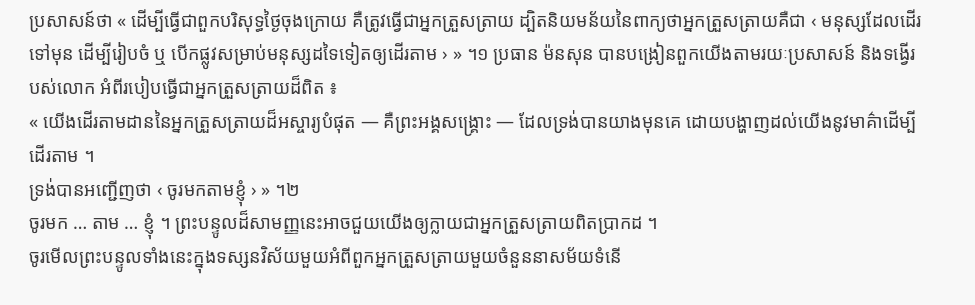ប្រសាសន៍ថា « ដើម្បីធ្វើជាពួកបរិសុទ្ធថ្ងៃចុងក្រោយ គឺត្រូវធ្វើជាអ្នកត្រួសត្រាយ ដ្បិតនិយមន័យនៃពាក្យថាអ្នកត្រួសត្រាយគឺជា ‹ មនុស្សដែលដើរទៅមុន ដើម្បីរៀបចំ ឬ បើកផ្លូវសម្រាប់មនុស្សដទៃទៀតឲ្យដើរតាម › » ។១ ប្រធាន ម៉នសុន បានបង្រៀនពួកយើងតាមរយៈប្រសាសន៍ និងទង្វើរបស់លោក អំពីរបៀបធ្វើជាអ្នកត្រួសត្រាយដ៏ពិត ៖
« យើងដើរតាមដាននៃអ្នកត្រួសត្រាយដ៏អស្ចារ្យបំផុត — គឺព្រះអង្គសង្គ្រោះ — ដែលទ្រង់បានយាងមុនគេ ដោយបង្ហាញដល់យើងនូវមាគ៌ាដើម្បីដើរតាម ។
ទ្រង់បានអញ្ជើញថា ‹ ចូរមកតាមខ្ញុំ › » ។២
ចូរមក … តាម … ខ្ញុំ ។ ព្រះបន្ទូលដ៏សាមញ្ញនេះអាចជួយយើងឲ្យក្លាយជាអ្នកត្រួសត្រាយពិតប្រាកដ ។
ចូរមើលព្រះបន្ទូលទាំងនេះក្នុងទស្សនវិស័យមួយអំពីពួកអ្នកត្រួសត្រាយមួយចំនួននាសម័យទំនើ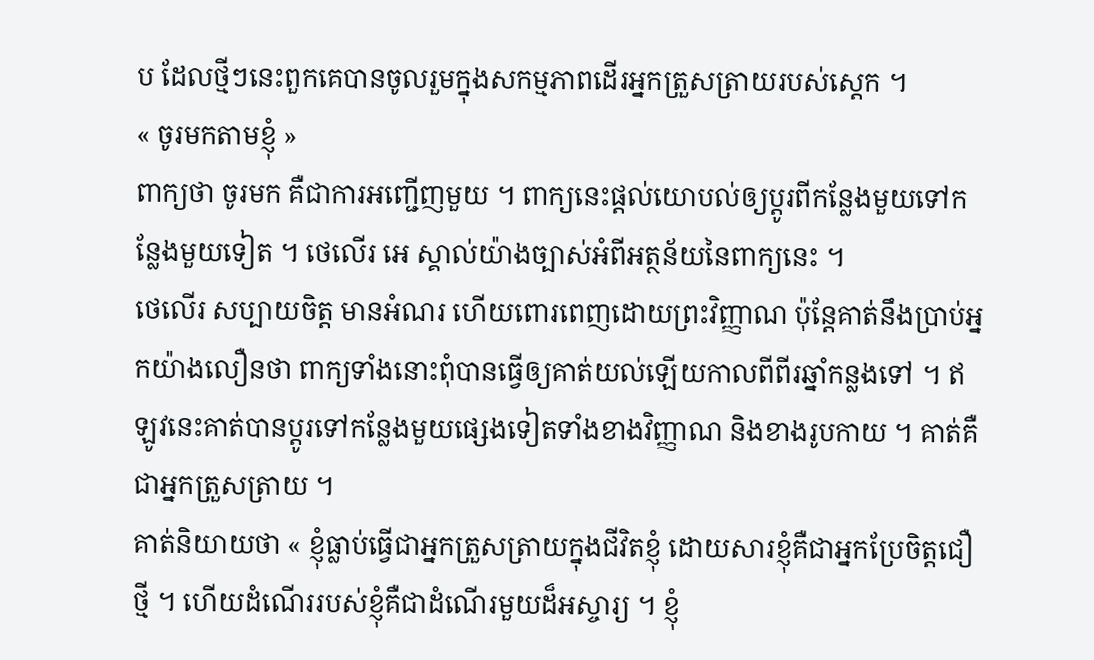ប ដែលថ្មីៗនេះពួកគេបានចូលរួមក្នុងសកម្មភាពដើរអ្នកត្រួសត្រាយរបស់ស្តេក ។
« ចូរមកតាមខ្ញុំ »
ពាក្យថា ចូរមក គឺជាការអញ្ជើញមួយ ។ ពាក្យនេះផ្តល់យោបល់ឲ្យប្តូរពីកន្លែងមួយទៅកន្លែងមួយទៀត ។ ថេលើរ អេ ស្គាល់យ៉ាងច្បាស់អំពីអត្ថន័យនៃពាក្យនេះ ។
ថេលើរ សប្បាយចិត្ត មានអំណរ ហើយពោរពេញដោយព្រះវិញ្ញាណ ប៉ុន្តែគាត់នឹងប្រាប់អ្នកយ៉ាងលឿនថា ពាក្យទាំងនោះពុំបានធ្វើឲ្យគាត់យល់ឡើយកាលពីពីរឆ្នាំកន្លងទៅ ។ ឥឡូវនេះគាត់បានប្តូរទៅកន្លែងមួយផ្សេងទៀតទាំងខាងវិញ្ញាណ និងខាងរូបកាយ ។ គាត់គឺជាអ្នកត្រួសត្រាយ ។
គាត់និយាយថា « ខ្ញុំធ្លាប់ធ្វើជាអ្នកត្រួសត្រាយក្នុងជីវិតខ្ញុំ ដោយសារខ្ញុំគឺជាអ្នកប្រែចិត្តជឿថ្មី ។ ហើយដំណើររបស់ខ្ញុំគឺជាដំណើរមួយដ៏អស្ចារ្យ ។ ខ្ញុំ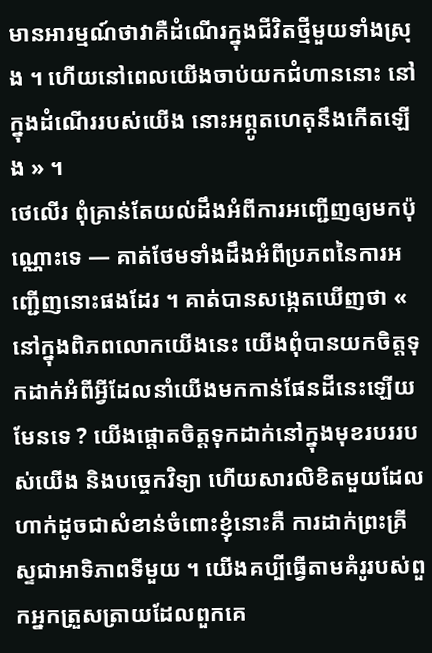មានអារម្មណ៍ថាវាគឺដំណើរក្នុងជីវិតថ្មីមួយទាំងស្រុង ។ ហើយនៅពេលយើងចាប់យកជំហាននោះ នៅក្នុងដំណើររបស់យើង នោះអព្ភូតហេតុនឹងកើតឡើង » ។
ថេលើរ ពុំគ្រាន់តែយល់ដឹងអំពីការអញ្ជើញឲ្យមកប៉ុណ្ណោះទេ — គាត់ថែមទាំងដឹងអំពីប្រភពនៃការអញ្ជើញនោះផងដែរ ។ គាត់បានសង្កេតឃើញថា « នៅក្នុងពិភពលោកយើងនេះ យើងពុំបានយកចិត្តទុកដាក់អំពីអ្វីដែលនាំយើងមកកាន់ផែនដីនេះឡើយ មែនទេ ? យើងផ្តោតចិត្តទុកដាក់នៅក្នុងមុខរបររបស់យើង និងបច្ចេកវិទ្យា ហើយសារលិខិតមួយដែលហាក់ដូចជាសំខាន់ចំពោះខ្ញុំនោះគឺ ការដាក់ព្រះគ្រីស្ទជាអាទិភាពទីមួយ ។ យើងគប្បីធ្វើតាមគំរូរបស់ពួកអ្នកត្រួសត្រាយដែលពួកគេ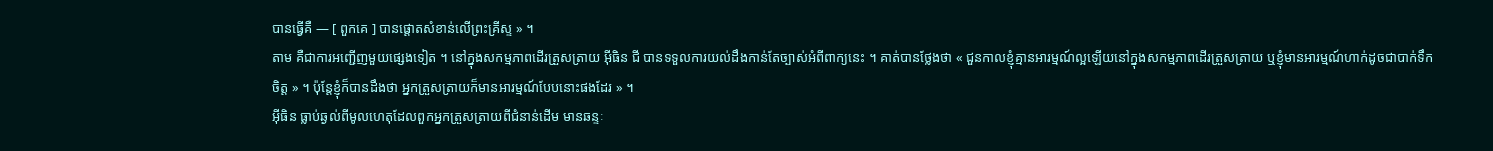បានធ្វើគឺ — [ ពួកគេ ] បានផ្តោតសំខាន់លើព្រះគ្រីស្ទ » ។
តាម គឺជាការអញ្ជើញមួយផ្សេងទៀត ។ នៅក្នុងសកម្មភាពដើរត្រួសត្រាយ អ៊ីធិន ជី បានទទួលការយល់ដឹងកាន់តែច្បាស់អំពីពាក្យនេះ ។ គាត់បានថ្លែងថា « ជួនកាលខ្ញុំគ្មានអារម្មណ៍ល្អឡើយនៅក្នុងសកម្មភាពដើរត្រួសត្រាយ ឬខ្ញុំមានអារម្មណ៍ហាក់ដូចជាបាក់ទឹកចិត្ត » ។ ប៉ុន្តែខ្ញុំក៏បានដឹងថា អ្នកត្រួសត្រាយក៏មានអារម្មណ៍បែបនោះផងដែរ » ។
អ៊ីធិន ធ្លាប់ឆ្ងល់ពីមូលហេតុដែលពួកអ្នកត្រួសត្រាយពីជំនាន់ដើម មានឆន្ទៈ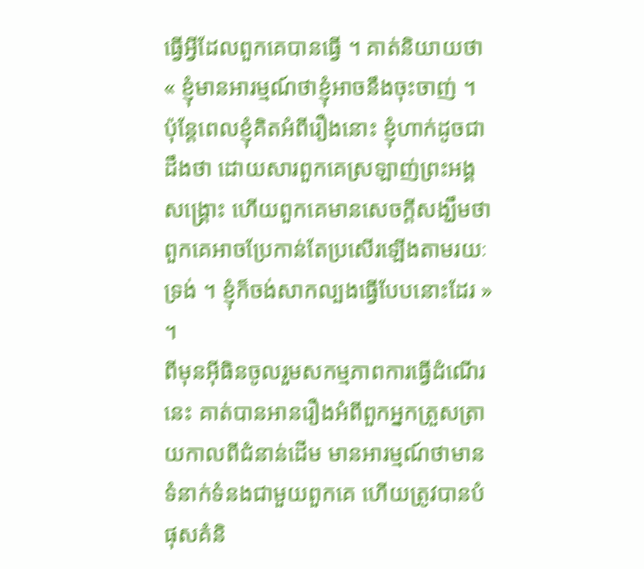ធ្វើអ្វីដែលពួកគេបានធ្វើ ។ គាត់និយាយថា « ខ្ញុំមានអារម្មណ៍ថាខ្ញុំអាចនឹងចុះចាញ់ ។ ប៉ុន្តែពេលខ្ញុំគិតអំពីរឿងនោះ ខ្ញុំហាក់ដូចជាដឹងថា ដោយសារពួកគេស្រឡាញ់ព្រះអង្គសង្គ្រោះ ហើយពួកគេមានសេចក្តីសង្ឃឹមថា ពួកគេអាចប្រែកាន់តែប្រសើរឡើងតាមរយៈទ្រង់ ។ ខ្ញុំក៏ចង់សាកល្បងធ្វើបែបនោះដែរ » ។
ពីមុនអ៊ីធិនចូលរួមសកម្មភាពការធ្វើដំណើរនេះ គាត់បានអានរឿងអំពីពួកអ្នកត្រួសត្រាយកាលពីជំនាន់ដើម មានអារម្មណ៍ថាមានទំនាក់ទំនងជាមួយពួកគេ ហើយត្រូវបានបំផុសគំនិ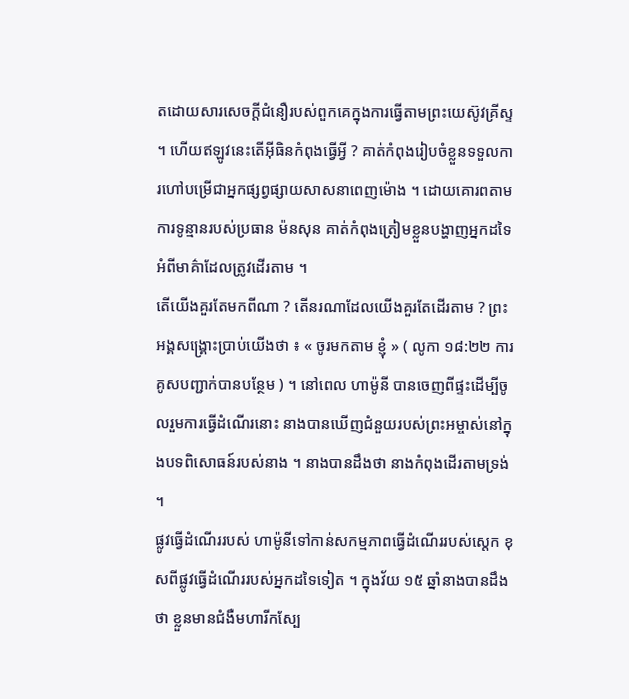តដោយសារសេចក្តីជំនឿរបស់ពួកគេក្នុងការធ្វើតាមព្រះយេស៊ូវគ្រីស្ទ ។ ហើយឥឡូវនេះតើអ៊ីធិនកំពុងធ្វើអ្វី ? គាត់កំពុងរៀបចំខ្លួនទទួលការហៅបម្រើជាអ្នកផ្សព្វផ្សាយសាសនាពេញម៉ោង ។ ដោយគោរពតាមការទូន្មានរបស់ប្រធាន ម៉នសុន គាត់កំពុងត្រៀមខ្លួនបង្ហាញអ្នកដទៃអំពីមាគ៌ាដែលត្រូវដើរតាម ។
តើយើងគួរតែមកពីណា ? តើនរណាដែលយើងគួរតែដើរតាម ? ព្រះអង្គសង្គ្រោះប្រាប់យើងថា ៖ « ចូរមកតាម ខ្ញុំ » ( លូកា ១៨:២២ ការគូសបញ្ជាក់បានបន្ថែម ) ។ នៅពេល ហាម៉ូនី បានចេញពីផ្ទះដើម្បីចូលរួមការធ្វើដំណើរនោះ នាងបានឃើញជំនួយរបស់ព្រះអម្ចាស់នៅក្នុងបទពិសោធន៍របស់នាង ។ នាងបានដឹងថា នាងកំពុងដើរតាមទ្រង់ ។
ផ្លូវធ្វើដំណើររបស់ ហាម៉ូនីទៅកាន់សកម្មភាពធ្វើដំណើររបស់ស្តេក ខុសពីផ្លូវធ្វើដំណើររបស់អ្នកដទៃទៀត ។ ក្នុងវ័យ ១៥ ឆ្នាំនាងបានដឹងថា ខ្លួនមានជំងឺមហារីកស្បែ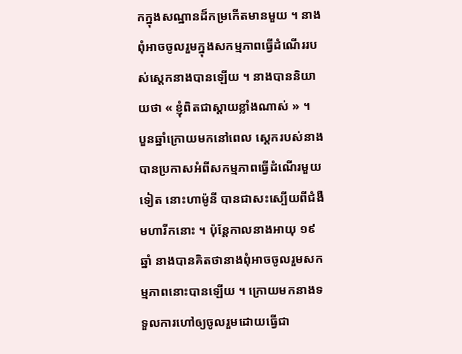កក្នុងសណ្ឋានដ៏កម្រកើតមានមួយ ។ នាងពុំអាចចូលរួមក្នុងសកម្មភាពធ្វើដំណើររបស់ស្តេកនាងបានឡើយ ។ នាងបាននិយាយថា « ខ្ញុំពិតជាស្តាយខ្លាំងណាស់ » ។
បួនឆ្នាំក្រោយមកនៅពេល ស្តេករបស់នាងបានប្រកាសអំពីសកម្មភាពធ្វើដំណើរមួយទៀត នោះហាម៉ូនី បានជាសះស្បើយពីជំងឺមហារីកនោះ ។ ប៉ុន្តែកាលនាងអាយុ ១៩ ឆ្នាំ នាងបានគិតថានាងពុំអាចចូលរួមសកម្មភាពនោះបានឡើយ ។ ក្រោយមកនាងទទួលការហៅឲ្យចូលរួមដោយធ្វើជា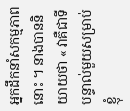អ្នកដឹកនាំសកម្មភាពនោះ ។ នាងបាននិយាយថា « វាគឺជាទីបន្ទាល់មួយសម្រាប់ខ្ញុំ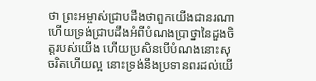ថា ព្រះអម្ចាស់ជ្រាបដឹងថាពួកយើងជានរណា ហើយទ្រង់ជ្រាបដឹងអំពីបំណងប្រាថ្នានៃដួងចិត្តរបស់យើង ហើយប្រសិនបើបំណងនោះសុចរិតហើយល្អ នោះទ្រង់នឹងប្រទានពរដល់យើ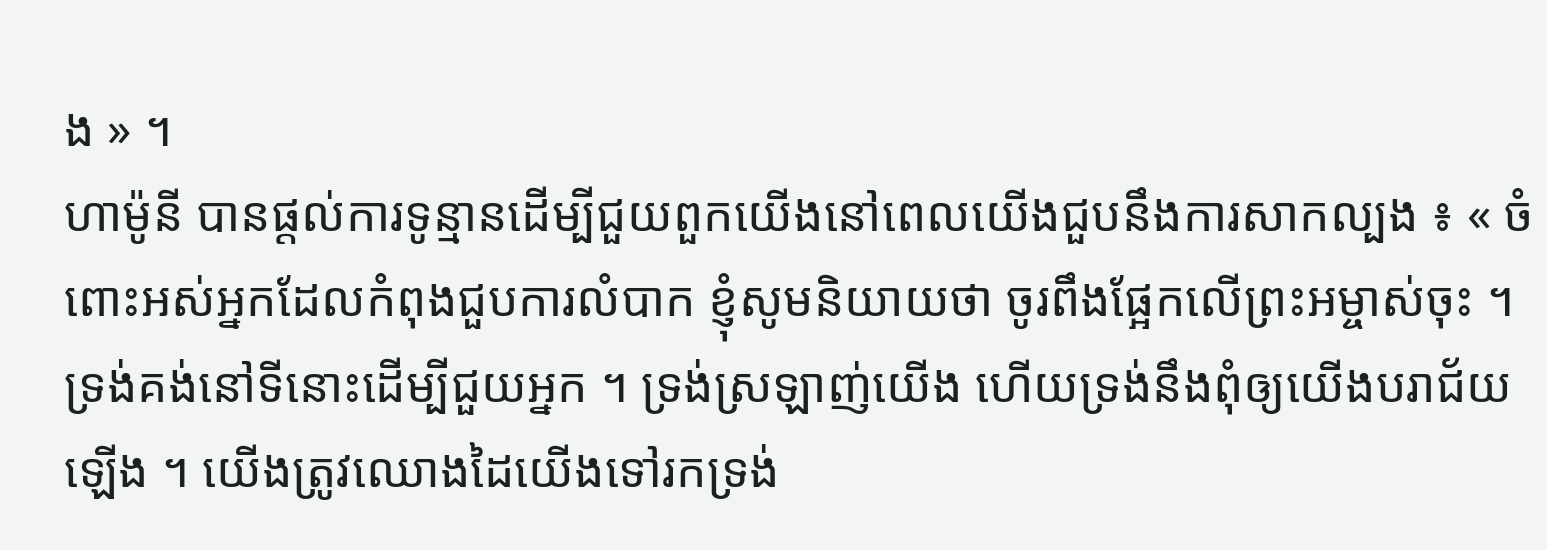ង » ។
ហាម៉ូនី បានផ្តល់ការទូន្មានដើម្បីជួយពួកយើងនៅពេលយើងជួបនឹងការសាកល្បង ៖ « ចំពោះអស់អ្នកដែលកំពុងជួបការលំបាក ខ្ញុំសូមនិយាយថា ចូរពឹងផ្អែកលើព្រះអម្ចាស់ចុះ ។ ទ្រង់គង់នៅទីនោះដើម្បីជួយអ្នក ។ ទ្រង់ស្រឡាញ់យើង ហើយទ្រង់នឹងពុំឲ្យយើងបរាជ័យឡើង ។ យើងត្រូវឈោងដៃយើងទៅរកទ្រង់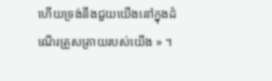ហើយទ្រង់នឹងជួយយើងនៅក្នុងដំណើរត្រួសត្រាយរបស់យើង » ។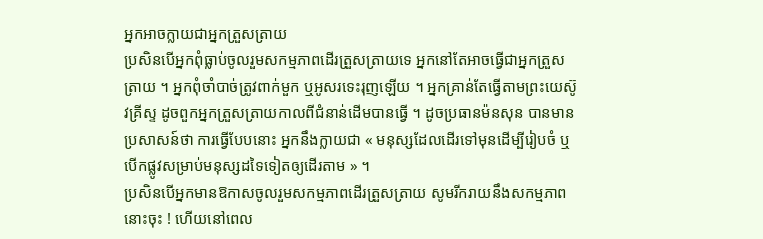អ្នកអាចក្លាយជាអ្នកត្រួសត្រាយ
ប្រសិនបើអ្នកពុំធ្លាប់ចូលរួមសកម្មភាពដើរត្រួសត្រាយទេ អ្នកនៅតែអាចធ្វើជាអ្នកត្រួសត្រាយ ។ អ្នកពុំចាំបាច់ត្រូវពាក់មួក ឬអូសរទេះរុញឡើយ ។ អ្នកគ្រាន់តែធ្វើតាមព្រះយេស៊ូវគ្រីស្ទ ដូចពួកអ្នកត្រួសត្រាយកាលពីជំនាន់ដើមបានធ្វើ ។ ដូចប្រធានម៉នសុន បានមានប្រសាសន៍ថា ការធ្វើបែបនោះ អ្នកនឹងក្លាយជា « មនុស្សដែលដើរទៅមុនដើម្បីរៀបចំ ឬបើកផ្លូវសម្រាប់មនុស្សដទៃទៀតឲ្យដើរតាម » ។
ប្រសិនបើអ្នកមានឱកាសចូលរួមសកម្មភាពដើរត្រួសត្រាយ សូមរីករាយនឹងសកម្មភាពនោះចុះ ! ហើយនៅពេល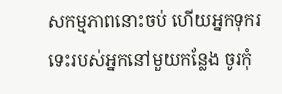សកម្មភាពនោះចប់ ហើយអ្នកទុករទេះរបស់អ្នកនៅមួយកន្លែង ចូរកុំ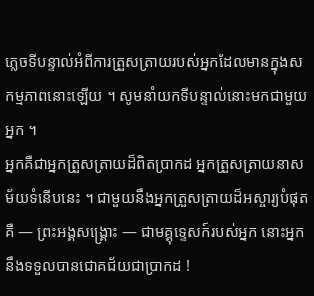ភ្លេចទីបន្ទាល់អំពីការត្រួសត្រាយរបស់អ្នកដែលមានក្នុងសកម្មភាពនោះឡើយ ។ សូមនាំយកទីបន្ទាល់នោះមកជាមួយអ្នក ។
អ្នកគឺជាអ្នកត្រួសត្រាយដ៏ពិតប្រាកដ អ្នកត្រួសត្រាយនាសម័យទំនើបនេះ ។ ជាមួយនឹងអ្នកត្រួសត្រាយដ៏អស្ចារ្យបំផុតគឺ — ព្រះអង្គសង្គ្រោះ — ជាមគ្គុទ្ទេសក៍របស់អ្នក នោះអ្នកនឹងទទួលបានជោគជ័យជាប្រាកដ !